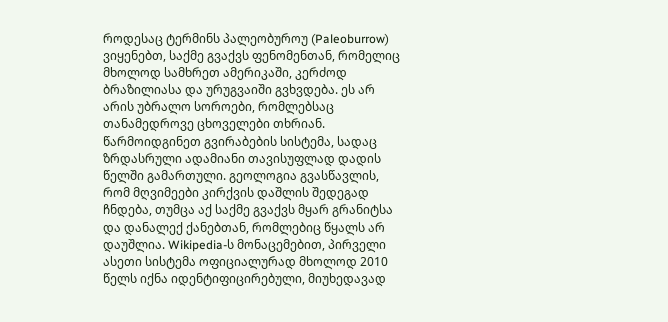როდესაც ტერმინს პალეობუროუ (Paleoburrow) ვიყენებთ, საქმე გვაქვს ფენომენთან, რომელიც მხოლოდ სამხრეთ ამერიკაში, კერძოდ ბრაზილიასა და ურუგვაიში გვხვდება. ეს არ არის უბრალო სოროები, რომლებსაც თანამედროვე ცხოველები თხრიან. წარმოიდგინეთ გვირაბების სისტემა, სადაც ზრდასრული ადამიანი თავისუფლად დადის წელში გამართული. გეოლოგია გვასწავლის, რომ მღვიმეები კირქვის დაშლის შედეგად ჩნდება, თუმცა აქ საქმე გვაქვს მყარ გრანიტსა და დანალექ ქანებთან, რომლებიც წყალს არ დაუშლია. Wikipedia-ს მონაცემებით, პირველი ასეთი სისტემა ოფიციალურად მხოლოდ 2010 წელს იქნა იდენტიფიცირებული, მიუხედავად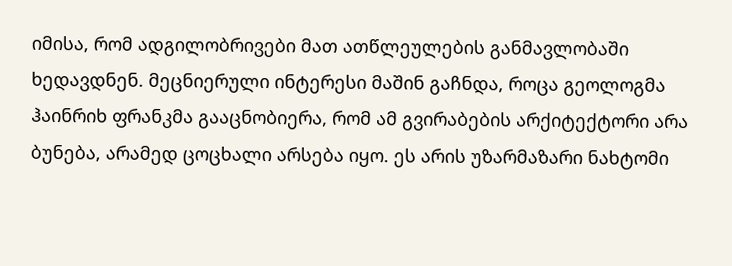იმისა, რომ ადგილობრივები მათ ათწლეულების განმავლობაში ხედავდნენ. მეცნიერული ინტერესი მაშინ გაჩნდა, როცა გეოლოგმა ჰაინრიხ ფრანკმა გააცნობიერა, რომ ამ გვირაბების არქიტექტორი არა ბუნება, არამედ ცოცხალი არსება იყო. ეს არის უზარმაზარი ნახტომი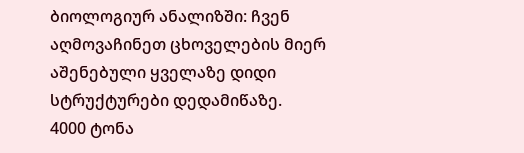ბიოლოგიურ ანალიზში: ჩვენ აღმოვაჩინეთ ცხოველების მიერ აშენებული ყველაზე დიდი სტრუქტურები დედამიწაზე.
4000 ტონა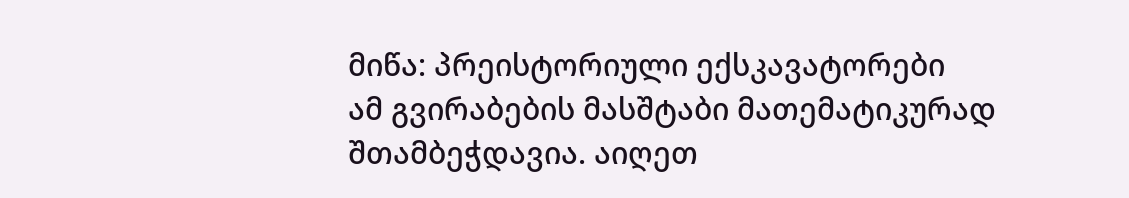მიწა: პრეისტორიული ექსკავატორები
ამ გვირაბების მასშტაბი მათემატიკურად შთამბეჭდავია. აიღეთ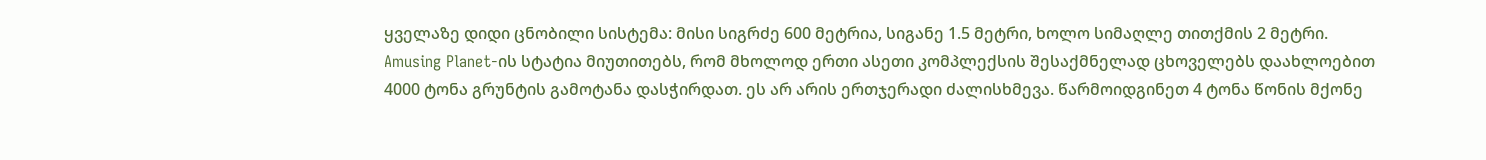ყველაზე დიდი ცნობილი სისტემა: მისი სიგრძე 600 მეტრია, სიგანე 1.5 მეტრი, ხოლო სიმაღლე თითქმის 2 მეტრი. Amusing Planet-ის სტატია მიუთითებს, რომ მხოლოდ ერთი ასეთი კომპლექსის შესაქმნელად ცხოველებს დაახლოებით 4000 ტონა გრუნტის გამოტანა დასჭირდათ. ეს არ არის ერთჯერადი ძალისხმევა. წარმოიდგინეთ 4 ტონა წონის მქონე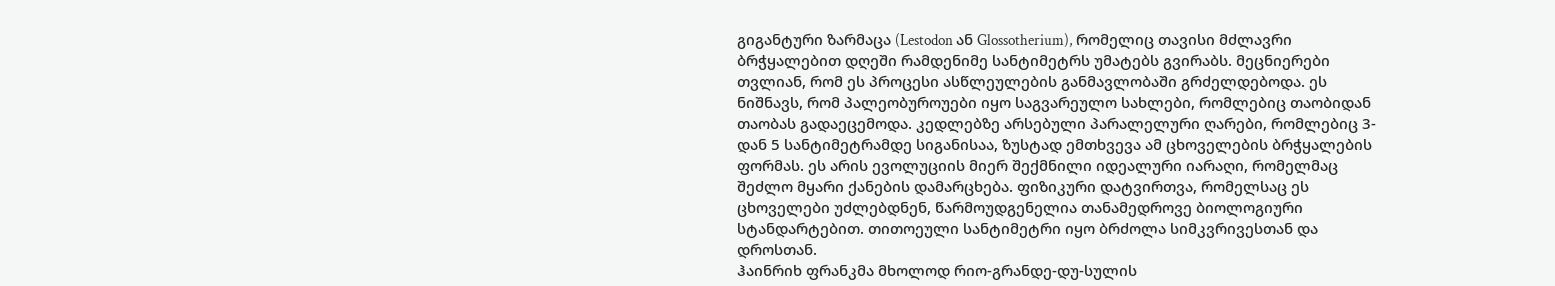გიგანტური ზარმაცა (Lestodon ან Glossotherium), რომელიც თავისი მძლავრი ბრჭყალებით დღეში რამდენიმე სანტიმეტრს უმატებს გვირაბს. მეცნიერები თვლიან, რომ ეს პროცესი ასწლეულების განმავლობაში გრძელდებოდა. ეს ნიშნავს, რომ პალეობუროუები იყო საგვარეულო სახლები, რომლებიც თაობიდან თაობას გადაეცემოდა. კედლებზე არსებული პარალელური ღარები, რომლებიც 3-დან 5 სანტიმეტრამდე სიგანისაა, ზუსტად ემთხვევა ამ ცხოველების ბრჭყალების ფორმას. ეს არის ევოლუციის მიერ შექმნილი იდეალური იარაღი, რომელმაც შეძლო მყარი ქანების დამარცხება. ფიზიკური დატვირთვა, რომელსაც ეს ცხოველები უძლებდნენ, წარმოუდგენელია თანამედროვე ბიოლოგიური სტანდარტებით. თითოეული სანტიმეტრი იყო ბრძოლა სიმკვრივესთან და დროსთან.
ჰაინრიხ ფრანკმა მხოლოდ რიო-გრანდე-დუ-სულის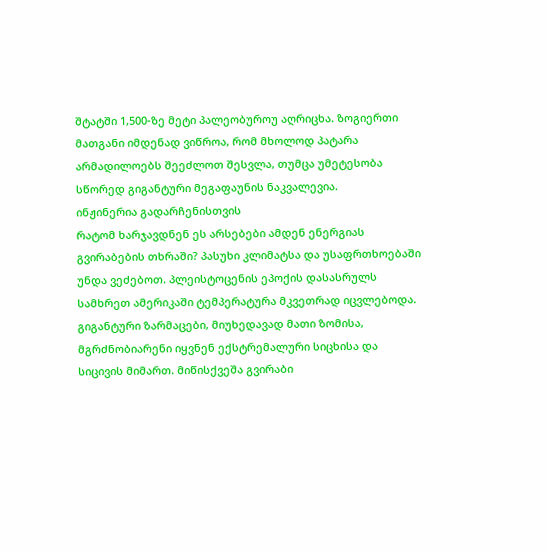შტატში 1,500-ზე მეტი პალეობუროუ აღრიცხა. ზოგიერთი მათგანი იმდენად ვიწროა, რომ მხოლოდ პატარა არმადილოებს შეეძლოთ შესვლა, თუმცა უმეტესობა სწორედ გიგანტური მეგაფაუნის ნაკვალევია.
ინჟინერია გადარჩენისთვის
რატომ ხარჯავდნენ ეს არსებები ამდენ ენერგიას გვირაბების თხრაში? პასუხი კლიმატსა და უსაფრთხოებაში უნდა ვეძებოთ. პლეისტოცენის ეპოქის დასასრულს სამხრეთ ამერიკაში ტემპერატურა მკვეთრად იცვლებოდა. გიგანტური ზარმაცები, მიუხედავად მათი ზომისა, მგრძნობიარენი იყვნენ ექსტრემალური სიცხისა და სიცივის მიმართ. მიწისქვეშა გვირაბი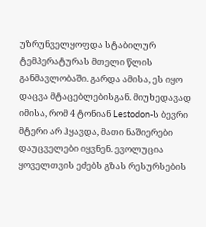უზრუნველყოფდა სტაბილურ ტემპერატურას მთელი წლის განმავლობაში. გარდა ამისა, ეს იყო დაცვა მტაცებლებისგან. მიუხედავად იმისა, რომ 4 ტონიან Lestodon-ს ბევრი მტერი არ ჰყავდა, მათი ნაშიერები დაუცველები იყვნენ. ევოლუცია ყოველთვის ეძებს გზას რესურსების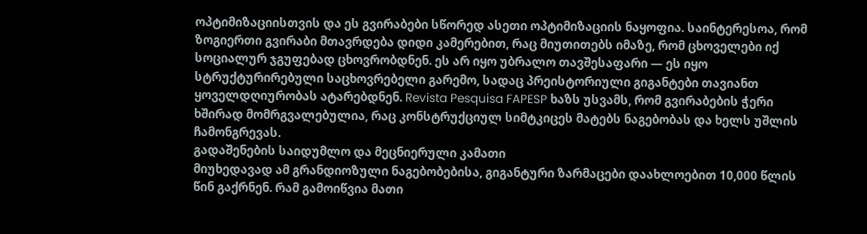ოპტიმიზაციისთვის და ეს გვირაბები სწორედ ასეთი ოპტიმიზაციის ნაყოფია. საინტერესოა, რომ ზოგიერთი გვირაბი მთავრდება დიდი კამერებით, რაც მიუთითებს იმაზე, რომ ცხოველები იქ სოციალურ ჯგუფებად ცხოვრობდნენ. ეს არ იყო უბრალო თავშესაფარი — ეს იყო სტრუქტურირებული საცხოვრებელი გარემო, სადაც პრეისტორიული გიგანტები თავიანთ ყოველდღიურობას ატარებდნენ. Revista Pesquisa FAPESP ხაზს უსვამს, რომ გვირაბების ჭერი ხშირად მომრგვალებულია, რაც კონსტრუქციულ სიმტკიცეს მატებს ნაგებობას და ხელს უშლის ჩამონგრევას.
გადაშენების საიდუმლო და მეცნიერული კამათი
მიუხედავად ამ გრანდიოზული ნაგებობებისა, გიგანტური ზარმაცები დაახლოებით 10,000 წლის წინ გაქრნენ. რამ გამოიწვია მათი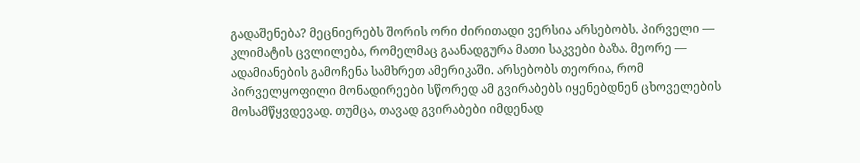გადაშენება? მეცნიერებს შორის ორი ძირითადი ვერსია არსებობს. პირველი — კლიმატის ცვლილება, რომელმაც გაანადგურა მათი საკვები ბაზა. მეორე — ადამიანების გამოჩენა სამხრეთ ამერიკაში. არსებობს თეორია, რომ პირველყოფილი მონადირეები სწორედ ამ გვირაბებს იყენებდნენ ცხოველების მოსამწყვდევად. თუმცა, თავად გვირაბები იმდენად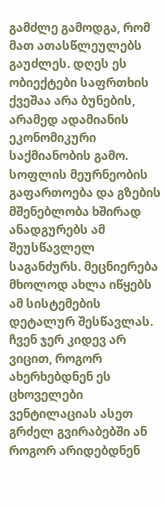გამძლე გამოდგა, რომ მათ ათასწლეულებს გაუძლეს. დღეს ეს ობიექტები საფრთხის ქვეშაა არა ბუნების, არამედ ადამიანის ეკონომიკური საქმიანობის გამო. სოფლის მეურნეობის გაფართოება და გზების მშენებლობა ხშირად ანადგურებს ამ შეუსწავლელ საგანძურს. მეცნიერება მხოლოდ ახლა იწყებს ამ სისტემების დეტალურ შესწავლას. ჩვენ ჯერ კიდევ არ ვიცით, როგორ ახერხებდნენ ეს ცხოველები ვენტილაციას ასეთ გრძელ გვირაბებში ან როგორ არიდებდნენ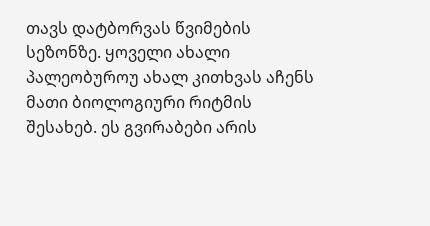თავს დატბორვას წვიმების სეზონზე. ყოველი ახალი პალეობუროუ ახალ კითხვას აჩენს მათი ბიოლოგიური რიტმის შესახებ. ეს გვირაბები არის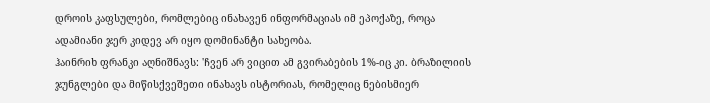დროის კაფსულები, რომლებიც ინახავენ ინფორმაციას იმ ეპოქაზე, როცა ადამიანი ჯერ კიდევ არ იყო დომინანტი სახეობა.
ჰაინრიხ ფრანკი აღნიშნავს: 'ჩვენ არ ვიცით ამ გვირაბების 1%-იც კი. ბრაზილიის ჯუნგლები და მიწისქვეშეთი ინახავს ისტორიას, რომელიც ნებისმიერ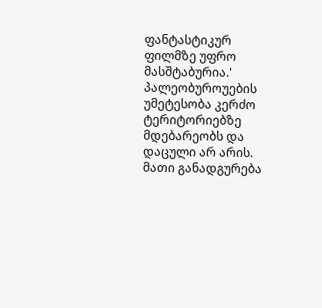ფანტასტიკურ ფილმზე უფრო მასშტაბურია.'
პალეობუროუების უმეტესობა კერძო ტერიტორიებზე მდებარეობს და დაცული არ არის. მათი განადგურება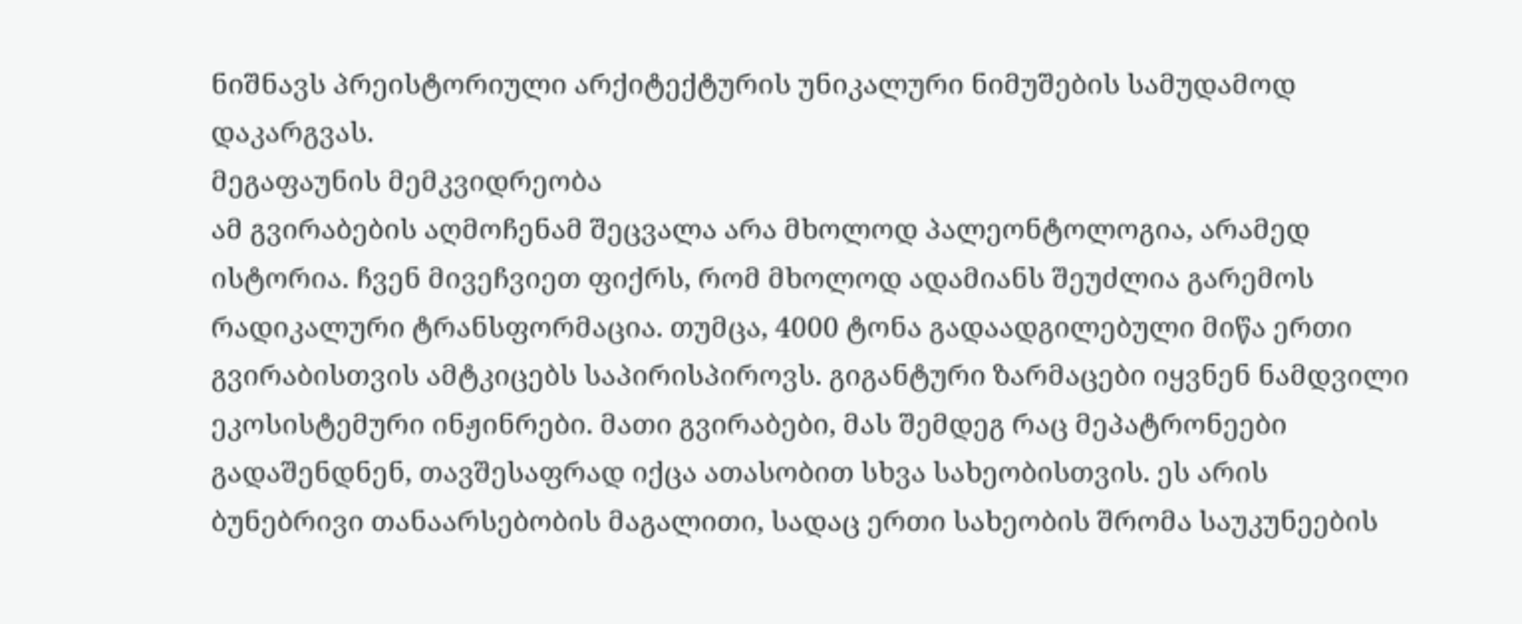ნიშნავს პრეისტორიული არქიტექტურის უნიკალური ნიმუშების სამუდამოდ დაკარგვას.
მეგაფაუნის მემკვიდრეობა
ამ გვირაბების აღმოჩენამ შეცვალა არა მხოლოდ პალეონტოლოგია, არამედ ისტორია. ჩვენ მივეჩვიეთ ფიქრს, რომ მხოლოდ ადამიანს შეუძლია გარემოს რადიკალური ტრანსფორმაცია. თუმცა, 4000 ტონა გადაადგილებული მიწა ერთი გვირაბისთვის ამტკიცებს საპირისპიროვს. გიგანტური ზარმაცები იყვნენ ნამდვილი ეკოსისტემური ინჟინრები. მათი გვირაბები, მას შემდეგ რაც მეპატრონეები გადაშენდნენ, თავშესაფრად იქცა ათასობით სხვა სახეობისთვის. ეს არის ბუნებრივი თანაარსებობის მაგალითი, სადაც ერთი სახეობის შრომა საუკუნეების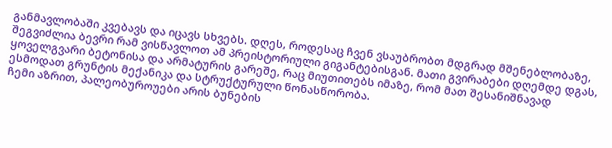განმავლობაში კვებავს და იცავს სხვებს. დღეს, როდესაც ჩვენ ვსაუბრობთ მდგრად მშენებლობაზე, შეგვიძლია ბევრი რამ ვისწავლოთ ამ პრეისტორიული გიგანტებისგან. მათი გვირაბები დღემდე დგას, ყოველგვარი ბეტონისა და არმატურის გარეშე, რაც მიუთითებს იმაზე, რომ მათ შესანიშნავად ესმოდათ გრუნტის მექანიკა და სტრუქტურული წონასწორობა.
ჩემი აზრით, პალეობუროუები არის ბუნების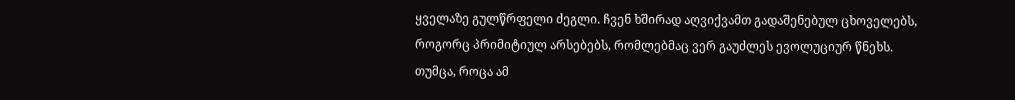ყველაზე გულწრფელი ძეგლი. ჩვენ ხშირად აღვიქვამთ გადაშენებულ ცხოველებს, როგორც პრიმიტიულ არსებებს, რომლებმაც ვერ გაუძლეს ევოლუციურ წნეხს. თუმცა, როცა ამ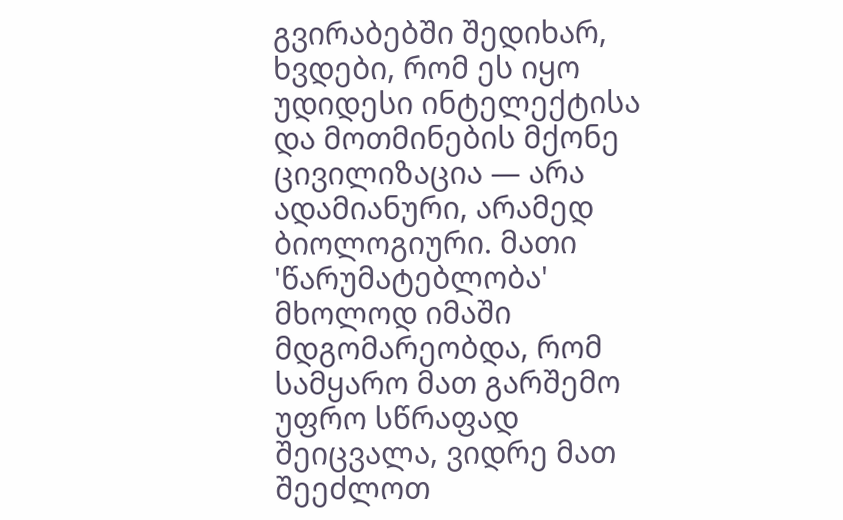გვირაბებში შედიხარ, ხვდები, რომ ეს იყო უდიდესი ინტელექტისა და მოთმინების მქონე ცივილიზაცია — არა ადამიანური, არამედ ბიოლოგიური. მათი 'წარუმატებლობა' მხოლოდ იმაში მდგომარეობდა, რომ სამყარო მათ გარშემო უფრო სწრაფად შეიცვალა, ვიდრე მათ შეეძლოთ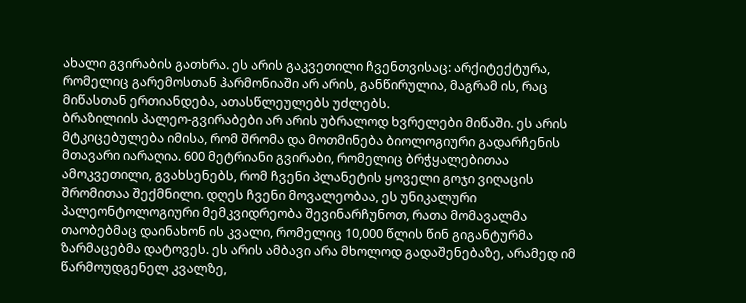ახალი გვირაბის გათხრა. ეს არის გაკვეთილი ჩვენთვისაც: არქიტექტურა, რომელიც გარემოსთან ჰარმონიაში არ არის, განწირულია, მაგრამ ის, რაც მიწასთან ერთიანდება, ათასწლეულებს უძლებს.
ბრაზილიის პალეო-გვირაბები არ არის უბრალოდ ხვრელები მიწაში. ეს არის მტკიცებულება იმისა, რომ შრომა და მოთმინება ბიოლოგიური გადარჩენის მთავარი იარაღია. 600 მეტრიანი გვირაბი, რომელიც ბრჭყალებითაა ამოკვეთილი, გვახსენებს, რომ ჩვენი პლანეტის ყოველი გოჯი ვიღაცის შრომითაა შექმნილი. დღეს ჩვენი მოვალეობაა, ეს უნიკალური პალეონტოლოგიური მემკვიდრეობა შევინარჩუნოთ, რათა მომავალმა თაობებმაც დაინახონ ის კვალი, რომელიც 10,000 წლის წინ გიგანტურმა ზარმაცებმა დატოვეს. ეს არის ამბავი არა მხოლოდ გადაშენებაზე, არამედ იმ წარმოუდგენელ კვალზე,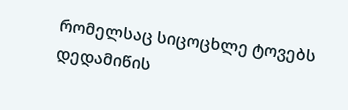რომელსაც სიცოცხლე ტოვებს დედამიწის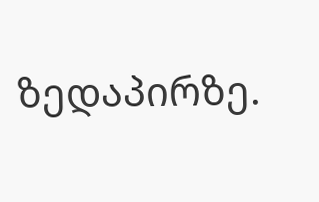ზედაპირზე.